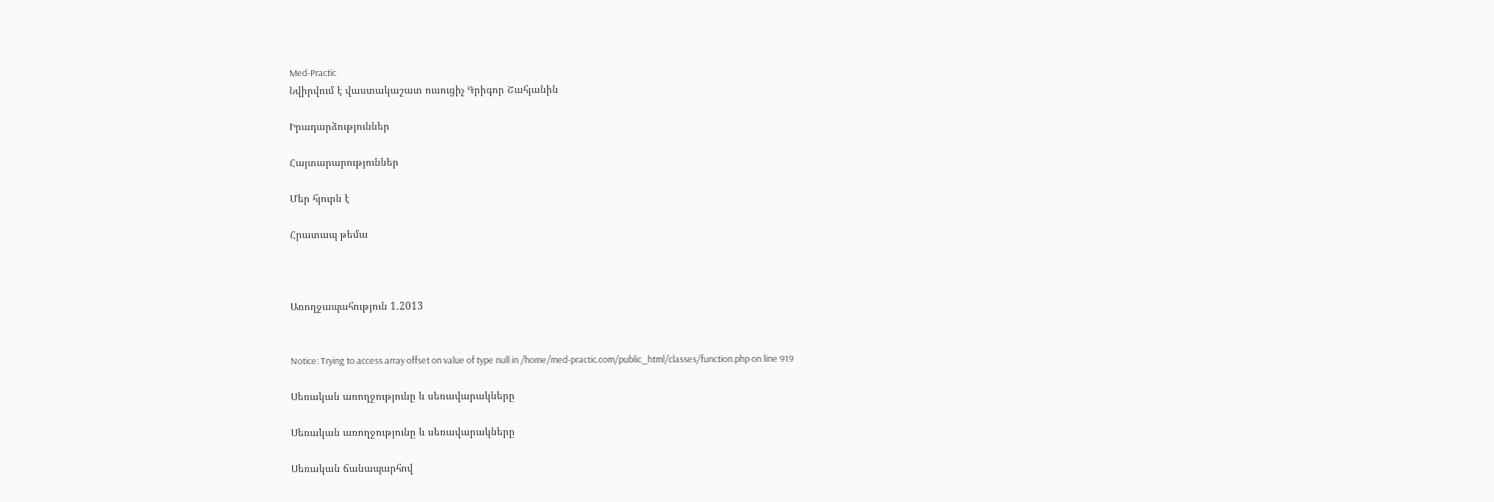Med-Practic
Նվիրվում է վաստակաշատ ուսուցիչ Գրիգոր Շահյանին

Իրադարձություններ

Հայտարարություններ

Մեր հյուրն է

Հրատապ թեմա



Առողջապահություն 1.2013


Notice: Trying to access array offset on value of type null in /home/med-practic.com/public_html/classes/function.php on line 919

Սեռական առողջությունը և սեռավարակները

Սեռական առողջությունը և սեռավարակները

Սեռական ճանապարհով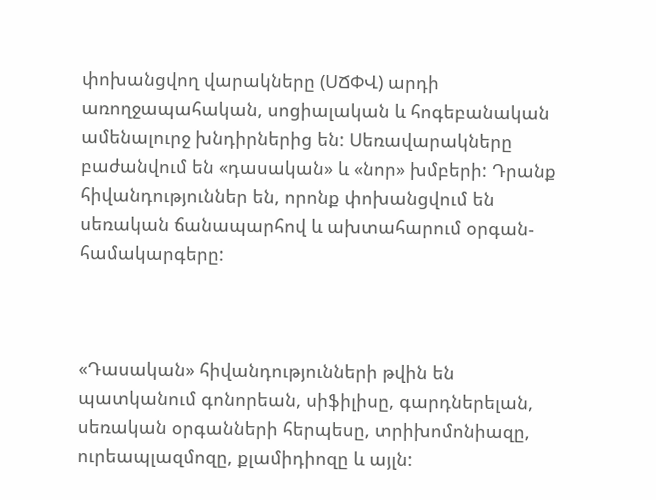փոխանցվող վարակները (ՍՃՓՎ) արդի առողջապահական, սոցիալական և հոգեբանական ամենալուրջ խնդիրներից են: Սեռավարակները բաժանվում են «դասական» և «նոր» խմբերի: Դրանք հիվանդություններ են, որոնք փոխանցվում են սեռական ճանապարհով և ախտահարում օրգան-համակարգերը:



«Դասական» հիվանդությունների թվին են պատկանում գոնորեան, սիֆիլիսը, գարդներելան, սեռական օրգանների հերպեսը, տրիխոմոնիազը, ուրեապլազմոզը, քլամիդիոզը և այլն: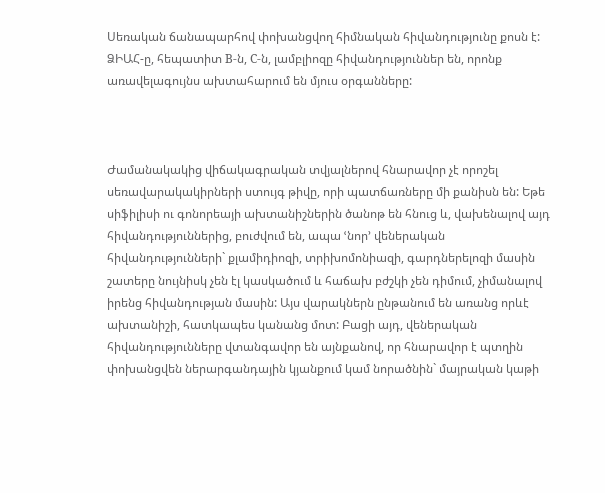Սեռական ճանապարհով փոխանցվող հիմնական հիվանդությունը քոսն է:  ՁԻԱՀ-ը, հեպատիտ B-ն, C-ն, լամբլիոզը հիվանդություններ են, որոնք առավելագույնս ախտահարում են մյուս օրգանները:



Ժամանակակից վիճակագրական տվյալներով հնարավոր չէ որոշել սեռավարակակիրների ստույգ թիվը, որի պատճառները մի քանիսն են: Եթե սիֆիլիսի ու գոնորեայի ախտանիշներին ծանոթ են հնուց և, վախենալով այդ հիվանդություններից, բուժվում են, ապա ՙնոր՚ վեներական հիվանդությունների` քլամիդիոզի, տրիխոմոնիազի, գարդներելոզի մասին շատերը նույնիսկ չեն էլ կասկածում և հաճախ բժշկի չեն դիմում, չիմանալով իրենց հիվանդության մասին: Այս վարակներն ընթանում են առանց որևէ ախտանիշի, հատկապես կանանց մոտ: Բացի այդ, վեներական հիվանդությունները վտանգավոր են այնքանով, որ հնարավոր է պտղին փոխանցվեն ներարգանդային կյանքում կամ նորածնին` մայրական կաթի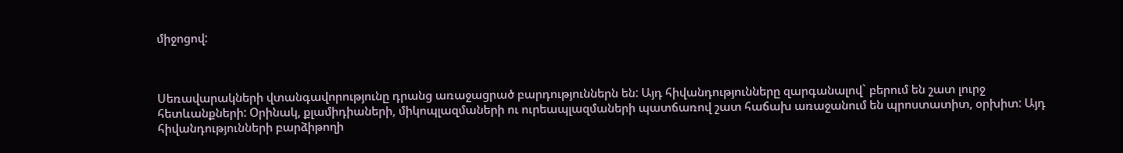միջոցով:



Սեռավարակների վտանգավորությունը դրանց առաջացրած բարդություններն են: Այդ հիվանդությունները զարգանալով` բերում են շատ լուրջ հետևանքների: Օրինակ, քլամիդիաների, միկոպլազմաների ու ուրեապլազմաների պատճառով շատ հաճախ առաջանում են պրոստատիտ, օրխիտ: Այդ հիվանդությունների բարձիթողի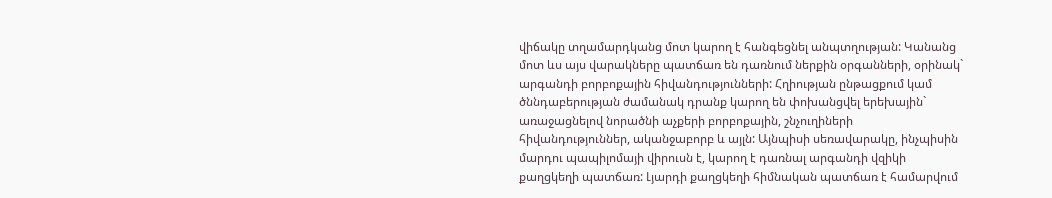վիճակը տղամարդկանց մոտ կարող է հանգեցնել անպտղության: Կանանց մոտ ևս այս վարակները պատճառ են դառնում ներքին օրգանների, օրինակ` արգանդի բորբոքային հիվանդությունների: Հղիության ընթացքում կամ ծննդաբերության ժամանակ դրանք կարող են փոխանցվել երեխային` առաջացնելով նորածնի աչքերի բորբոքային, շնչուղիների հիվանդություններ, ականջաբորբ և այլն: Այնպիսի սեռավարակը, ինչպիսին մարդու պապիլոմայի վիրուսն է, կարող է դառնալ արգանդի վզիկի քաղցկեղի պատճառ: Լյարդի քաղցկեղի հիմնական պատճառ է համարվում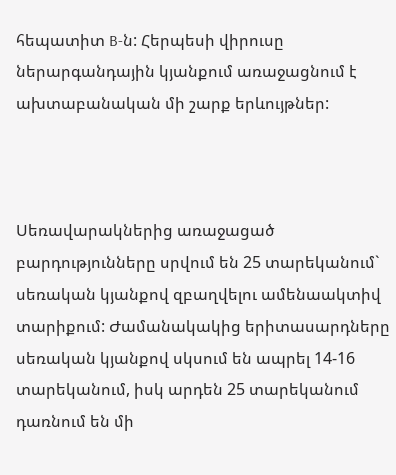հեպատիտ B-ն: Հերպեսի վիրուսը ներարգանդային կյանքում առաջացնում է ախտաբանական մի շարք երևույթներ:



Սեռավարակներից առաջացած բարդությունները սրվում են 25 տարեկանում` սեռական կյանքով զբաղվելու ամենաակտիվ տարիքում: Ժամանակակից երիտասարդները սեռական կյանքով սկսում են ապրել 14-16 տարեկանում, իսկ արդեն 25 տարեկանում դառնում են մի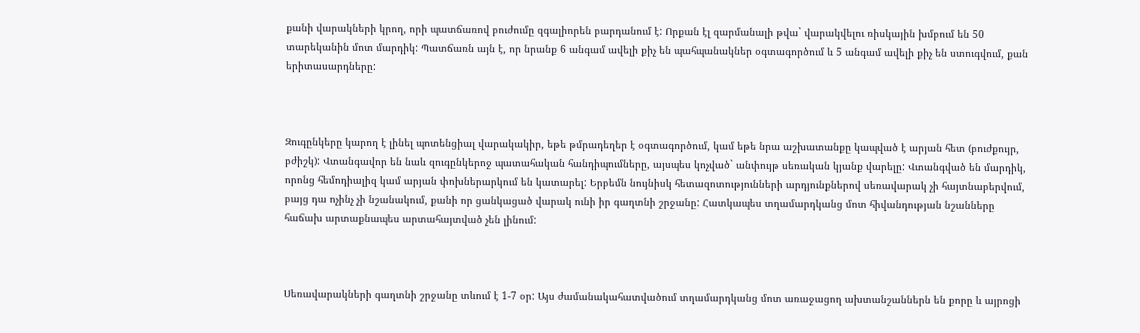քանի վարակների կրող, որի պատճառով բուժումը զգալիորեն բարդանում է: Որքան էլ զարմանալի թվա` վարակվելու ռիսկային խմբում են 50 տարեկանին մոտ մարդիկ: Պատճառն այն է, որ նրանք 6 անգամ ավելի քիչ են պահպանակներ օգտագործում և 5 անգամ ավելի քիչ են ստուգվում, քան երիտասարդները:



Զուգընկերը կարող է լինել պոտենցիալ վարակակիր, եթե թմրադեղեր է օգտագործում, կամ եթե նրա աշխատանքը կապված է արյան հետ (բուժքույր, բժիշկ): Վտանգավոր են նաև զուգընկերոջ պատահական հանդիպումները, այսպես կոչված` անփույթ սեռական կյանք վարելը: Վտանգված են մարդիկ, որոնց հեմոդիալիզ կամ արյան փոխներարկում են կատարել: Երբեմն նույնիսկ հետազոտությունների արդյունքներով սեռավարակ չի հայտնաբերվում, բայց դա ոչինչ չի նշանակում, քանի որ ցանկացած վարակ ունի իր գաղտնի շրջանը: Հատկապես տղամարդկանց մոտ հիվանդության նշանները հաճախ արտաքնապես արտահայտված չեն լինում:



Սեռավարակների գաղտնի շրջանը տևում է 1-7 օր: Այս ժամանակահատվածում տղամարդկանց մոտ առաջացող ախտանշաններն են քորը և այրոցի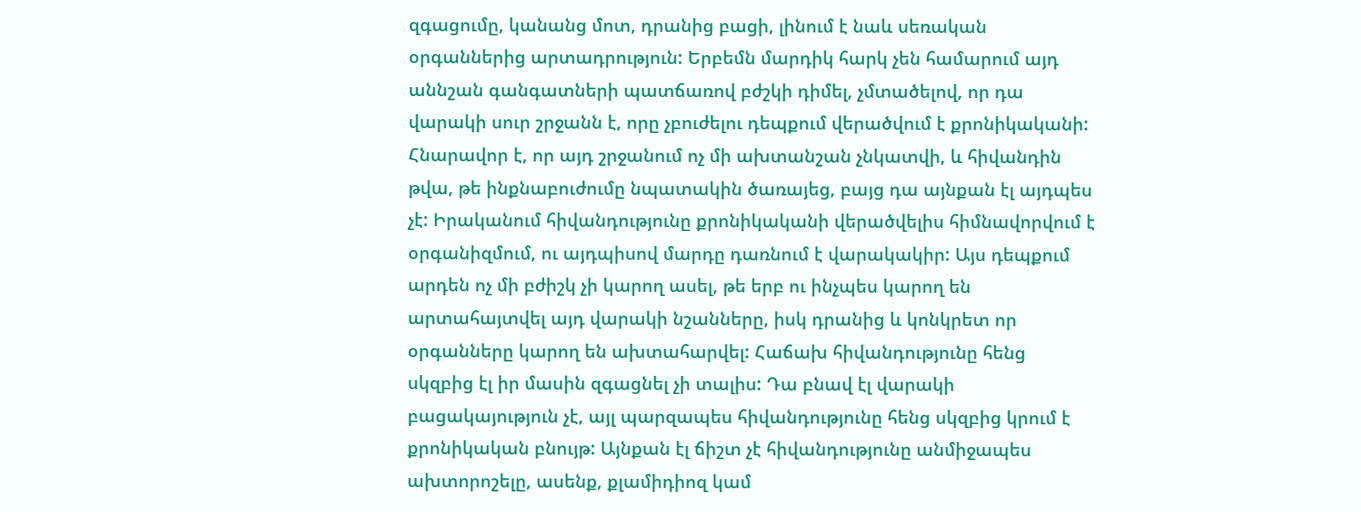զգացումը, կանանց մոտ, դրանից բացի, լինում է նաև սեռական օրգաններից արտադրություն: Երբեմն մարդիկ հարկ չեն համարում այդ աննշան գանգատների պատճառով բժշկի դիմել, չմտածելով, որ դա վարակի սուր շրջանն է, որը չբուժելու դեպքում վերածվում է քրոնիկականի: Հնարավոր է, որ այդ շրջանում ոչ մի ախտանշան չնկատվի, և հիվանդին թվա, թե ինքնաբուժումը նպատակին ծառայեց, բայց դա այնքան էլ այդպես չէ: Իրականում հիվանդությունը քրոնիկականի վերածվելիս հիմնավորվում է օրգանիզմում, ու այդպիսով մարդը դառնում է վարակակիր: Այս դեպքում արդեն ոչ մի բժիշկ չի կարող ասել, թե երբ ու ինչպես կարող են արտահայտվել այդ վարակի նշանները, իսկ դրանից և կոնկրետ որ օրգանները կարող են ախտահարվել: Հաճախ հիվանդությունը հենց սկզբից էլ իր մասին զգացնել չի տալիս: Դա բնավ էլ վարակի բացակայություն չէ, այլ պարզապես հիվանդությունը հենց սկզբից կրում է քրոնիկական բնույթ: Այնքան էլ ճիշտ չէ հիվանդությունը անմիջապես ախտորոշելը, ասենք, քլամիդիոզ կամ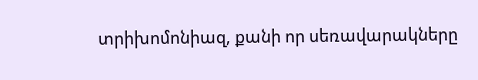տրիխոմոնիազ, քանի որ սեռավարակները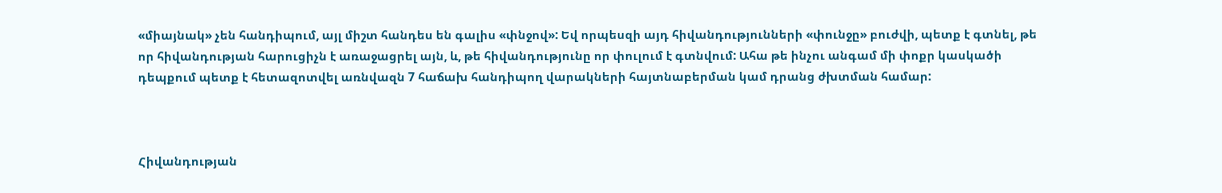«միայնակ» չեն հանդիպում, այլ միշտ հանդես են գալիս «փնջով»: Եվ որպեսզի այդ հիվանդությունների «փունջը» բուժվի, պետք է գտնել, թե որ հիվանդության հարուցիչն է առաջացրել այն, և, թե հիվանդությունը որ փուլում է գտնվում: Ահա թե ինչու անգամ մի փոքր կասկածի դեպքում պետք է հետազոտվել առնվազն 7 հաճախ հանդիպող վարակների հայտնաբերման կամ դրանց ժխտման համար:



Հիվանդության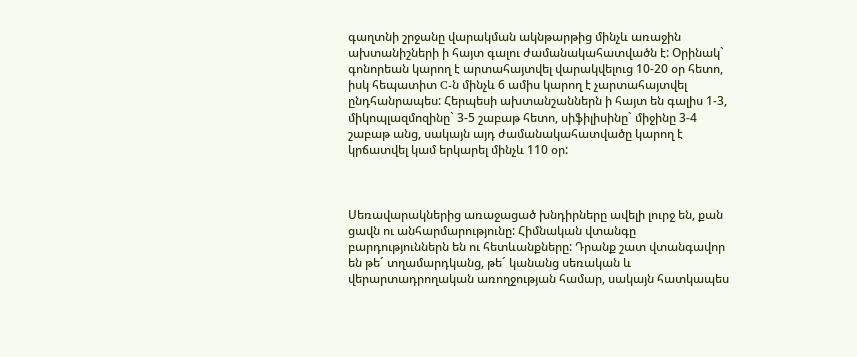գաղտնի շրջանը վարակման ակնթարթից մինչև առաջին ախտանիշների ի հայտ գալու ժամանակահատվածն է: Օրինակ` գոնորեան կարող է արտահայտվել վարակվելուց 10-20 օր հետո, իսկ հեպատիտ C-ն մինչև 6 ամիս կարող է չարտահայտվել ընդհանրապես: Հերպեսի ախտանշաններն ի հայտ են գալիս 1-3, միկոպլազմոզինը` 3-5 շաբաթ հետո, սիֆիլիսինը` միջինը 3-4 շաբաթ անց, սակայն այդ ժամանակահատվածը կարող է կրճատվել կամ երկարել մինչև 110 օր:



Սեռավարակներից առաջացած խնդիրները ավելի լուրջ են, քան ցավն ու անհարմարությունը: Հիմնական վտանգը բարդություններն են ու հետևանքները: Դրանք շատ վտանգավոր են թե´ տղամարդկանց, թե´ կանանց սեռական և վերարտադրողական առողջության համար, սակայն հատկապես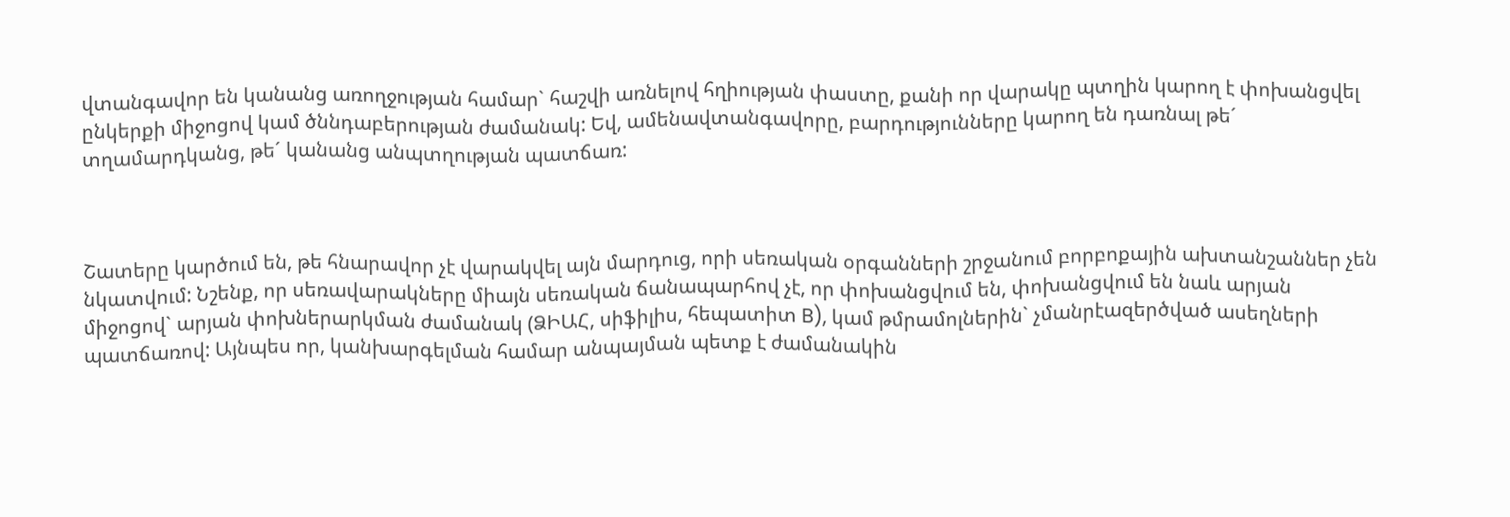վտանգավոր են կանանց առողջության համար` հաշվի առնելով հղիության փաստը, քանի որ վարակը պտղին կարող է փոխանցվել ընկերքի միջոցով կամ ծննդաբերության ժամանակ: Եվ, ամենավտանգավորը, բարդությունները կարող են դառնալ թե´ տղամարդկանց, թե´ կանանց անպտղության պատճառ:



Շատերը կարծում են, թե հնարավոր չէ վարակվել այն մարդուց, որի սեռական օրգանների շրջանում բորբոքային ախտանշաններ չեն նկատվում: Նշենք, որ սեռավարակները միայն սեռական ճանապարհով չէ, որ փոխանցվում են, փոխանցվում են նաև արյան միջոցով` արյան փոխներարկման ժամանակ (ՁԻԱՀ, սիֆիլիս, հեպատիտ B), կամ թմրամոլներին` չմանրէազերծված ասեղների պատճառով: Այնպես որ, կանխարգելման համար անպայման պետք է ժամանակին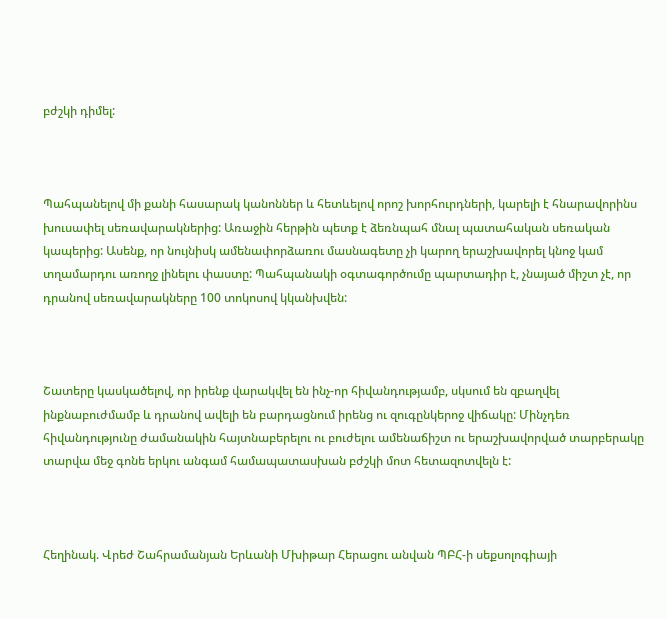բժշկի դիմել:



Պահպանելով մի քանի հասարակ կանոններ և հետևելով որոշ խորհուրդների, կարելի է հնարավորինս խուսափել սեռավարակներից: Առաջին հերթին պետք է ձեռնպահ մնալ պատահական սեռական կապերից: Ասենք, որ նույնիսկ ամենափորձառու մասնագետը չի կարող երաշխավորել կնոջ կամ տղամարդու առողջ լինելու փաստը: Պահպանակի օգտագործումը պարտադիր է, չնայած միշտ չէ, որ դրանով սեռավարակները 100 տոկոսով կկանխվեն:



Շատերը կասկածելով, որ իրենք վարակվել են ինչ-որ հիվանդությամբ, սկսում են զբաղվել ինքնաբուժմամբ և դրանով ավելի են բարդացնում իրենց ու զուգընկերոջ վիճակը: Մինչդեռ հիվանդությունը ժամանակին հայտնաբերելու ու բուժելու ամենաճիշտ ու երաշխավորված տարբերակը տարվա մեջ գոնե երկու անգամ համապատասխան բժշկի մոտ հետազոտվելն է:



Հեղինակ. Վրեժ Շահրամանյան Երևանի Մխիթար Հերացու անվան ՊԲՀ-ի սեքսոլոգիայի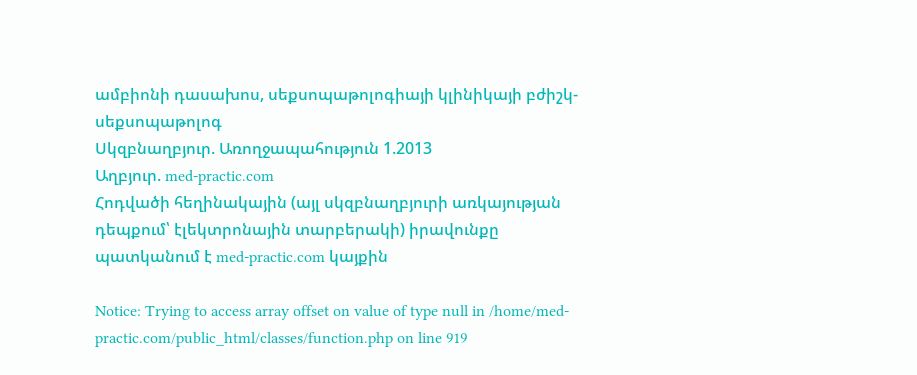ամբիոնի դասախոս, սեքսոպաթոլոգիայի կլինիկայի բժիշկ-սեքսոպաթոլոգ
Սկզբնաղբյուր. Առողջապահություն 1.2013
Աղբյուր. med-practic.com
Հոդվածի հեղինակային (այլ սկզբնաղբյուրի առկայության դեպքում՝ էլեկտրոնային տարբերակի) իրավունքը պատկանում է med-practic.com կայքին

Notice: Trying to access array offset on value of type null in /home/med-practic.com/public_html/classes/function.php on line 919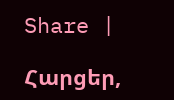Share |

Հարցեր,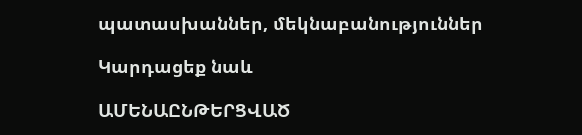պատասխաններ, մեկնաբանություններ

Կարդացեք նաև

ԱՄԵՆԱԸՆԹԵՐՑՎԱԾ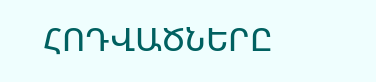ՀՈԴՎԱԾՆԵՐԸ